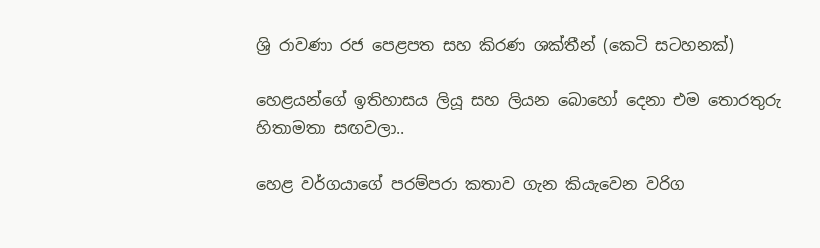ශ්‍රි රාවණා රජ පෙළපත සහ කිරණ ශක්තීන් (කෙටි සටහනක්)

හෙළයන්ගේ ඉතිහාසය ලියූ සහ ලියන බොහෝ දෙනා එම තොරතුරු හිතාමතා සඟවලා..

හෙළ වර්ගයාගේ පරම්පරා කතාව ගැන කියැවෙන වරිග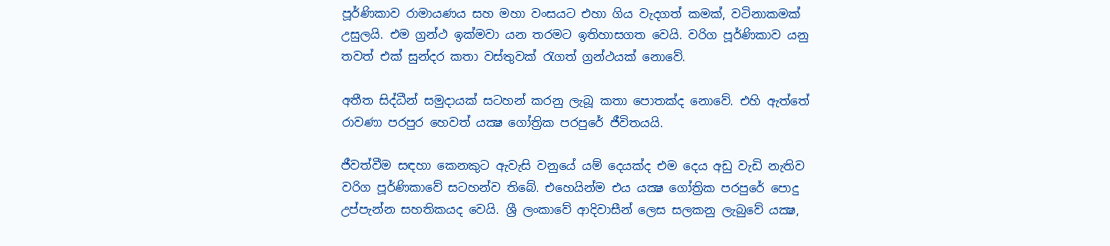පූර්ණිකාව රාමායණය සහ මහා වංසයට එහා ගිය වැදගත් කමක්, වටිනාකමක් උසුලයි. එම ග්‍රන්ථ ඉක්මවා යන තරමට ඉතිහාසගත වෙයි. වරිග පූර්ණිකාව යනු තවත් එක් සුන්දර කතා වස්තුවක් රැගත් ග්‍රන්ථයක් නොවේ.

අතීත සිද්ධීන් සමුදායක් සටහන් කරනු ලැබූ කතා පොතක්ද නොවේ. එහි ඇත්තේ රාවණා පරපුර හෙවත් යක්‍ෂ ගෝත්‍රික පරපුරේ ජීවිතයයි.

ජීවත්වීම සඳහා කෙනකුට ඇවැසි වනුයේ යම් දෙයක්ද එම දෙය අඩු වැඩි නැතිව වරිග පූර්ණිකාවේ සටහන්ව තිබේ. එහෙයින්ම එය යක්‍ෂ ගෝත්‍රික පරපුරේ පොදු උප්පැන්න සහතිකයද වෙයි. ශ්‍රී ලංකාවේ ආදිවාසීන් ලෙස සලකනු ලැබුවේ යක්‍ෂ,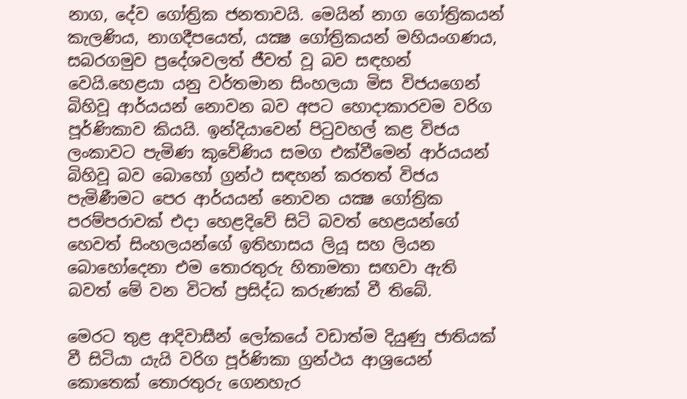නාග, දේව ගෝත්‍රික ජනතාවයි. මෙයින් නාග ගෝත්‍රිකයන් කැලණිය, නාගදීපයෙත්, යක්‍ෂ ගෝත්‍රිකයන් මහියංගණය, සබරගමුව ප්‍රදේශවලත් ජීවත් වූ බව සඳහන් වෙයි.හෙළයා යනු වර්තමාන සිංහලයා මිස විජයගෙන් බිහිවූ ආර්යයන් නොවන බව අපට හොදාකාරවම වරිග පූර්ණිකාව කියයි. ඉන්දියාවෙන් පිටුවහල් කළ විජය ලංකාවට පැමිණ කුවේණිය සමග එක්වීමෙන් ආර්යයන් බිහිවූ බව බොහෝ ග්‍රන්ථ සඳහන් කරතත් විජය පැමිණීමට පෙර ආර්යයන් නොවන යක්‍ෂ ගෝත්‍රික පරම්පරාවක් එදා හෙළදිවේ සිටි බවත් හෙළයන්ගේ හෙවත් සිංහලයන්ගේ ඉතිහාසය ලියූ සහ ලියන බොහෝදෙනා එම තොරතුරු හිතාමතා සඟවා ඇති බවත් මේ වන විටත් ප්‍රසිද්ධ කරුණක් වී තිබේ.

මෙරට තුළ ආදිවාසීන් ලෝකයේ වඩාත්ම දියුණු ජාතියක් වී සිටියා යැයි වරිග පූර්ණිකා ග්‍රන්ථය ආශ්‍රයෙන් කොතෙක් තොරතුරු ගෙනහැර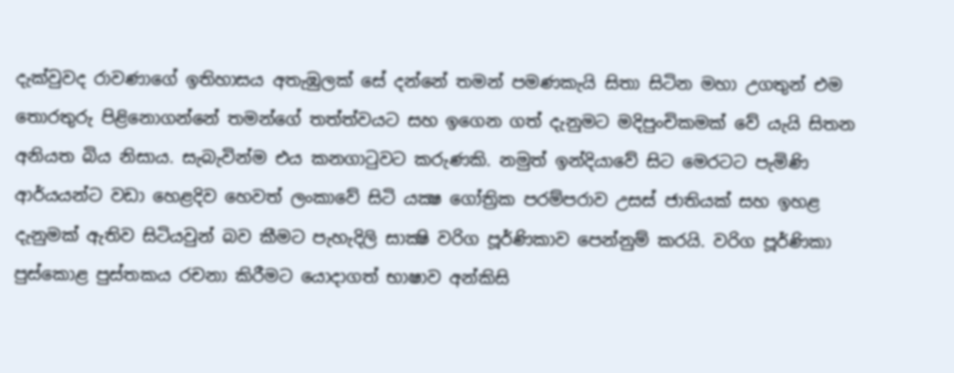දැක්වුවද රාවණාගේ ඉතිහාසය අතැඹුලක් සේ දන්නේ තමන් පමණකැයි සිතා සිටින මහා උගතුන් එම තොරතුරු පිළිනොගන්නේ තමන්ගේ තත්ත්වයට සහ ඉගෙන ගත් දැනුමට මදිපුංචිකමක් වේ යැයි සිතන අනියත බිය නිසාය. සැබැවින්ම එය කනගාටුවට කරුණකි. නමුත් ඉන්දියාවේ සිට මෙරටට පැමිණි ආර්යයන්ට වඩා හෙළදිව හෙවත් ලංකාවේ සිටි යක්‍ෂ ගෝත්‍රික පරම්පරාව උසස් ජාතියක් සහ ඉහළ දැනුමක් ඇතිව සිටියවුන් බව කීමට පැහැදිලි සාක්‍ෂි වරිග පූර්ණිකාව පෙන්නුම් කරයි. වරිග පූර්ණිකා පුස්කොළ පුස්තකය රචනා කිරීමට යොදාගත් භාෂාව අන්කිසි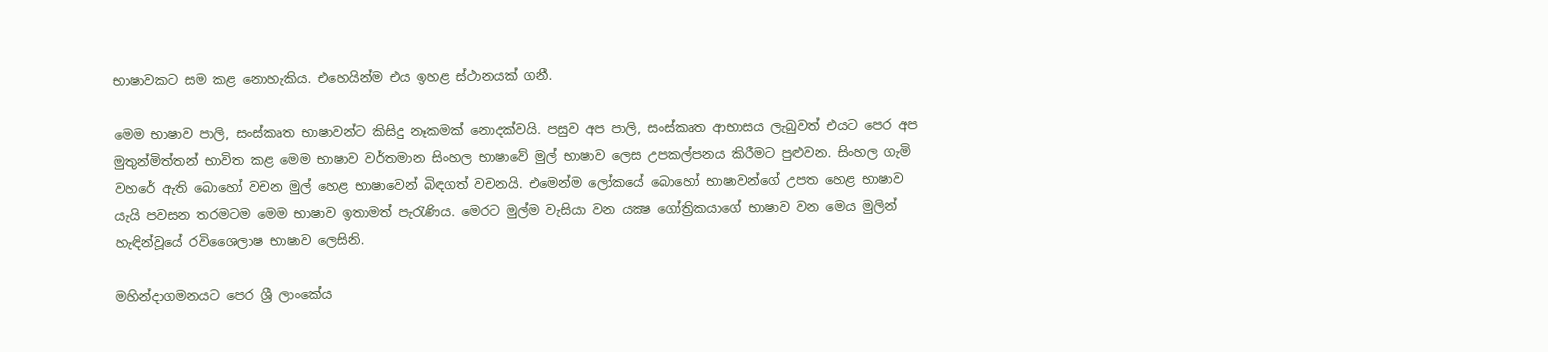භාෂාවකට සම කළ නොහැකිය. එහෙයින්ම එය ඉහළ ස්ථානයක් ගනී.

මෙම භාෂාව පාලි, සංස්කෘත භාෂාවන්ට කිසිදු නෑකමක් නොදක්වයි. පසුව අප පාලි, සංස්කෘත ආභාසය ලැබුවත් එයට පෙර අප මුතුන්මිත්තන් භාවිත කළ මෙම භාෂාව වර්තමාන සිංහල භාෂාවේ මුල් භාෂාව ලෙස උපකල්පනය කිරීමට පුළුවන. සිංහල ගැමි වහරේ ඇති බොහෝ වචන මුල් හෙළ භාෂාවෙන් බිඳගත් වචනයි. එමෙන්ම ලෝකයේ බොහෝ භාෂාවන්ගේ උපත හෙළ භාෂාව යැයි පවසන තරමටම මෙම භාෂාව ඉතාමත් පැරැණිය. මෙරට මුල්ම වැසියා වන යක්‍ෂ ගෝත්‍රිකයාගේ භාෂාව වන මෙය මුලින් හැඳින්වූයේ රවිශෛලාෂ භාෂාව ලෙසිනි.

මහින්දාගමනයට පෙර ශ්‍රී ලාංකේය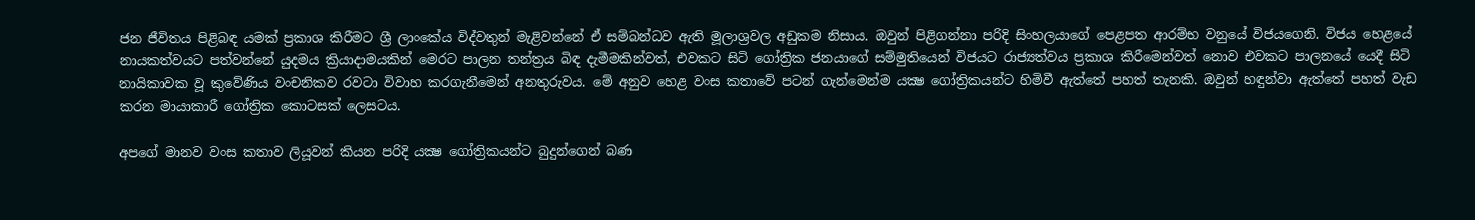ජන ජීවිතය පිළිබඳ යමක් ප්‍රකාශ කිරීමට ශ්‍රී ලාංකේය විද්වතුන් මැළිවන්නේ ඒ සම්බන්ධව ඇති මූලාශ්‍රවල අඩුකම නිසාය. ඔවුන් පිළිගන්නා පරිදි සිංහලයාගේ පෙළපත ආරම්භ වනුයේ විජයගෙනි. විජය හෙළයේ නායකත්වයට පත්වන්නේ යුදමය ක්‍රියාදාමයකින් මෙරට පාලන තන්ත්‍රය බිඳ දැමීමකින්වත්, එවකට සිටි ගෝත්‍රික ජනයාගේ සම්මුතියෙන් විජයට රාජ්‍යත්වය ප්‍රකාශ කිරීමෙන්වත් නොව එවකට පාලනයේ යෙදී සිටි නායිකාවක වූ කුවේණිය වංචනිකව රවටා විවාහ කරගැනීමෙන් අනතුරුවය. මේ අනුව හෙළ වංස කතාවේ පටන් ගැන්මෙන්ම යක්‍ෂ ගෝත්‍රිකයන්ට හිමිවී ඇත්තේ පහත් තැනකි. ඔවුන් හඳුන්වා ඇත්තේ පහත් වැඩ කරන මායාකාරී ගෝත්‍රික කොටසක් ලෙසටය.

අපගේ මානව වංස කතාව ලියූවන් කියන පරිදි යක්‍ෂ ගෝත්‍රිකයන්ට බුදුන්ගෙන් බණ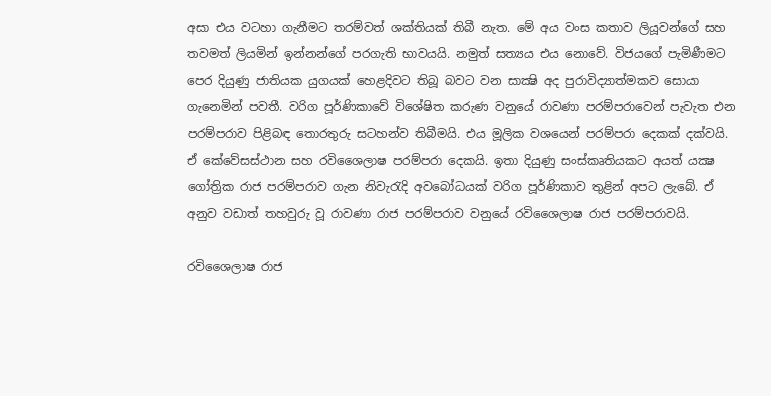අසා එය වටහා ගැනීමට තරම්වත් ශක්තියක් තිබී නැත. මේ අය වංස කතාව ලියූවන්ගේ සහ තවමත් ලියමින් ඉන්නන්ගේ පරගැති භාවයයි. නමුත් සත්‍යය එය නොවේ. විජයගේ පැමිණීමට පෙර දියුණු ජාතියක යුගයක් හෙළදිවට තිබූ බවට වන සාක්‍ෂි අද පුරාවිද්‍යාත්මකව සොයා ගැනෙමින් පවතී. වරිග පූර්ණිකාවේ විශේෂිත කරුණ වනුයේ රාවණා පරම්පරාවෙන් පැවැත එන පරම්පරාව පිළිබඳ තොරතුරු සටහන්ව තිබීමයි. එය මූලික වශයෙන් පරම්පරා දෙකක් දක්වයි. ඒ කේවේසස්ථාන සහ රවිශෛලාෂ පරම්පරා දෙකයි. ඉතා දියුණු සංස්කෘතියකට අයත් යක්‍ෂ ගෝත්‍රික රාජ පරම්පරාව ගැන නිවැරැදි අවබෝධයක් වරිග පූර්ණිකාව තුළින් අපට ලැබේ. ඒ අනුව වඩාත් තහවුරු වූ රාවණා රාජ පරම්පරාව වනුයේ රවිශෛලාෂ රාජ පරම්පරාවයි.

රවිශෛලාෂ රාජ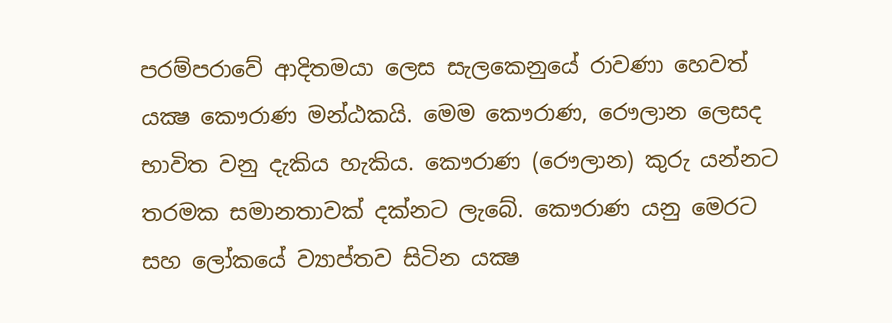පරම්පරාවේ ආදිතමයා ලෙස සැලකෙනුයේ රාවණා හෙවත් යක්‍ෂ කෞරාණ මන්ඨකයි. මෙම කෞරාණ, රෞලාන ලෙසද භාවිත වනු දැකිය හැකිය. කෞරාණ (රෞලාන) කුරු යන්නට තරමක සමානතාවක් දක්නට ලැබේ. කෞරාණ යනු මෙරට සහ ලෝකයේ ව්‍යාප්තව සිටින යක්‍ෂ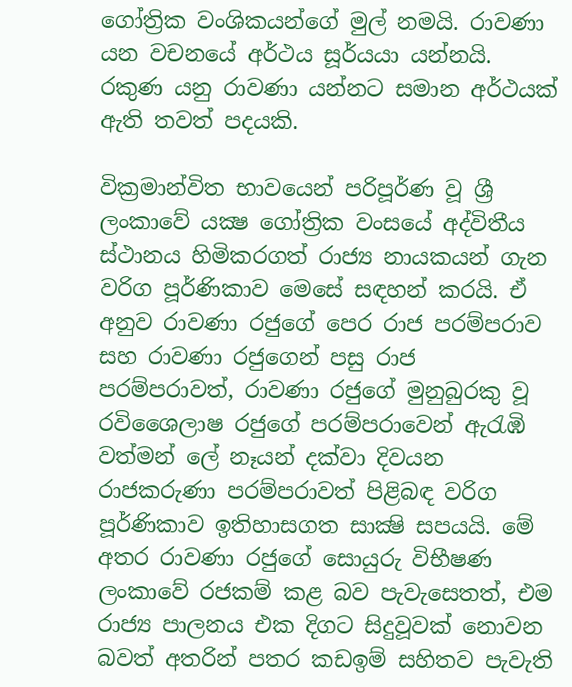ගෝත්‍රික වංශිකයන්ගේ මුල් නමයි. රාවණා යන වචනයේ අර්ථය සූර්යයා යන්නයි. රකුණ යනු රාවණා යන්නට සමාන අර්ථයක් ඇති තවත් පදයකි.

වික්‍රමාන්විත භාවයෙන් පරිපූර්ණ වූ ශ්‍රී ලංකාවේ යක්‍ෂ ගෝත්‍රික වංසයේ අද්විතීය ස්ථානය හිමිකරගත් රාජ්‍ය නායකයන් ගැන වරිග පූර්ණිකාව මෙසේ සඳහන් කරයි. ඒ අනුව රාවණා රජුගේ පෙර රාජ පරම්පරාව සහ රාවණා රජුගෙන් පසු රාජ පරම්පරාවත්, රාවණා රජුගේ මුනුබුරකු වූ රවිශෛලාෂ රජුගේ පරම්පරාවෙන් ඇරැඹි වත්මන් ලේ නෑයන් දක්වා දිවයන රාජකරුණා පරම්පරාවත් පිළිබඳ වරිග පූර්ණිකාව ඉතිහාසගත සාක්‍ෂි සපයයි. මේ අතර රාවණා රජුගේ සොයුරු විභීෂණ ලංකාවේ රජකම් කළ බව පැවැසෙතත්, එම රාජ්‍ය පාලනය එක දිගට සිදුවූවක් නොවන බවත් අතරින් පතර කඩඉම් සහිතව පැවැති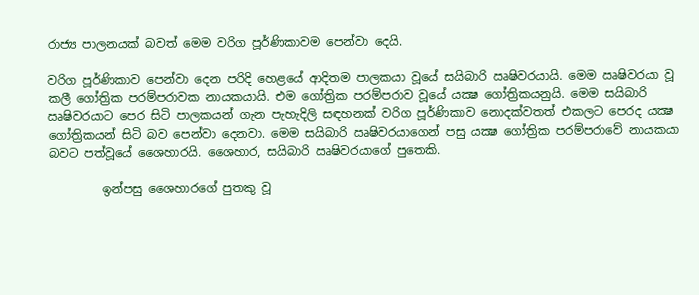රාජ්‍ය පාලනයක් බවත් මෙම වරිග පූර්ණිකාවම පෙන්වා දෙයි.

වරිග පූර්ණිකාව පෙන්වා දෙන පරිදි හෙළයේ ආදිතම පාලකයා වූයේ සයිබාරි ඍෂිවරයායි. මෙම ඍෂිවරයා වූ කලී ගෝත්‍රික පරම්පරාවක නායකයායි. එම ගෝත්‍රික පරම්පරාව වූයේ යක්‍ෂ ගෝත්‍රිකයනුයි. මෙම සයිබාරි ඍෂිවරයාට පෙර සිටි පාලකයන් ගැන පැහැදිලි සඳහනක් වරිග පූර්ණිකාව නොදක්වතත් එකලට පෙරද යක්‍ෂ ගෝත්‍රිකයන් සිටි බව පෙන්වා දෙනවා. මෙම සයිබාරි ඍෂිවරයාගෙන් පසු යක්‍ෂ ගෝත්‍රික පරම්පරාවේ නායකයා බවට පත්වූයේ ශෛහාරයි. ශෛහාර, සයිබාරි ඍෂිවරයාගේ පුතෙකි.

         ඉන්පසු ශෛහාරගේ පුතකු වූ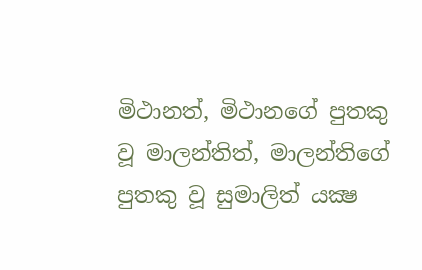මිථානත්, මිථානගේ පුතකු වූ මාලන්තිත්, මාලන්තිගේ පුතකු වූ සුමාලිත් යක්‍ෂ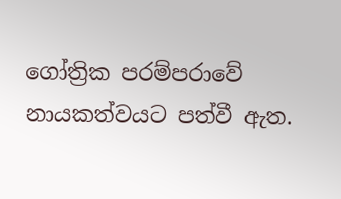ගෝත්‍රික පරම්පරාවේ නායකත්වයට පත්වී ඇත.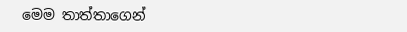මෙම තාත්තාගෙන්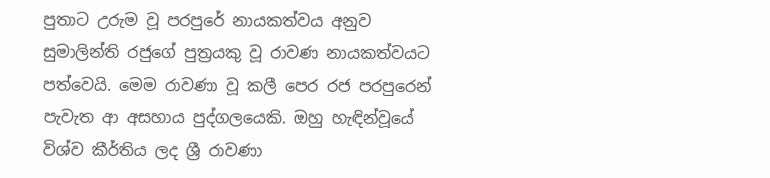පුතාට උරුම වූ පරපුරේ නායකත්වය අනුව සුමාලින්ති රජුගේ පුත්‍රයකු වූ රාවණ නායකත්වයට පත්වෙයි. මෙම රාවණා වූ කලී පෙර රජ පරපුරෙන් පැවැත ආ අසහාය පුද්ගලයෙකි. ඔහු හැඳින්වූයේ විශ්ව කීර්තිය ලද ශ්‍රී රාවණා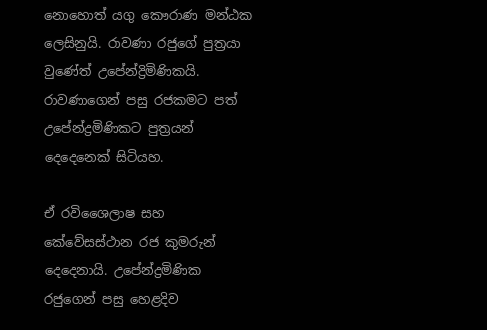නොහොත් යගු කෞරාණ මන්ඨක ලෙසිනුයි. රාවණා රජුගේ පුත්‍රයා වුණේත් උපේන්ද්‍රිමිණිකයි. රාවණාගෙන් පසු රජකමට පත් උපේන්ද්‍රමිණිකට පුත්‍රයන් දෙදෙනෙක් සිටියහ.

ඒ රවිශෛලාෂ සහ කේවේසස්ථාන රජ කුමරුන් දෙදෙනායි. උපේන්ද්‍රමිණික රජුගෙන් පසු හෙළදිව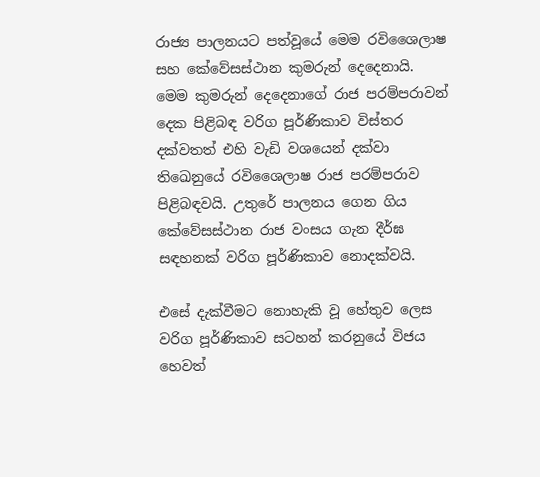රාජ්‍ය පාලනයට පත්වූයේ මෙම රවිශෛලාෂ සහ කේවේසස්ථාන කුමරුන් දෙදෙනායි. මෙම කුමරුන් දෙදෙනාගේ රාජ පරම්පරාවන් දෙක පිළිබඳ වරිග පූර්ණිකාව විස්තර දක්වතත් එහි වැඩි වශයෙන් දක්වා තිඛෙනුයේ රවිශෛලාෂ රාජ පරම්පරාව පිළිබඳවයි. උතුරේ පාලනය ගෙන ගිය කේවේසස්ථාන රාජ වංසය ගැන දීර්ඝ සඳහනක් වරිග පූර්ණිකාව නොදක්වයි.

එසේ දැක්වීමට නොහැකි වූ හේතුව ලෙස වරිග පූර්ණිකාව සටහන් කරනුයේ විජය හෙවත්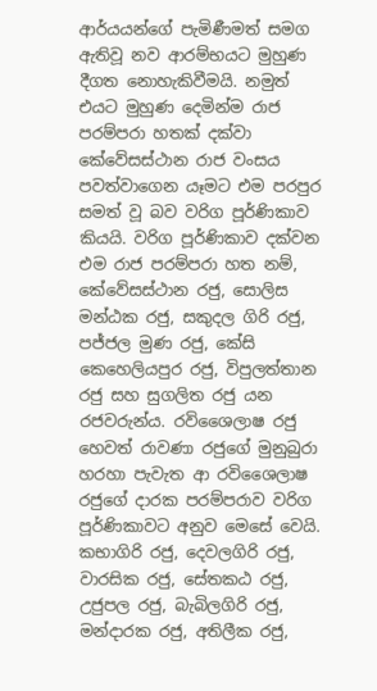ආර්යයන්ගේ පැමිණීමත් සමග ඇතිවූ නව ආරම්භයට මුහුණ දීගත නොහැකිවීමයි. නමුත් එයට මුහුණ දෙමින්ම රාජ පරම්පරා හතක් දක්වා කේවේසස්ථාන රාජ වංසය පවත්වාගෙන යෑමට එම පරපුර සමත් වූ බව වරිග පූර්ණිකාව කියයි. වරිග පූර්ණිකාව දක්වන එම රාජ පරම්පරා හත නම්, කේවේසස්ථාන රජු, සොලිස මන්ඨක රජු, සකුදල ගිරි රජු, පජ්ජල මුණ රජු, කේසි කෙහෙලියපුර රජු, විපුලත්තාන රජු සහ සුගලිත රජු යන රජවරුන්ය. රවිශෛලාෂ රජු හෙවත් රාවණා රජුගේ මුනුබුරා හරහා පැවැත ආ රවිශෛලාෂ රජුගේ දාරක පරම්පරාව වරිග පූර්ණිකාවට අනුව මෙසේ වෙයි. කභාගිරි රජු, දෙවලගිරි රජු, වාරසික රජු, සේතකඨ රජු, උජුපල රජු, බැබිලගිරි රජු, මන්දාරක රජු, අතිලීක රජු,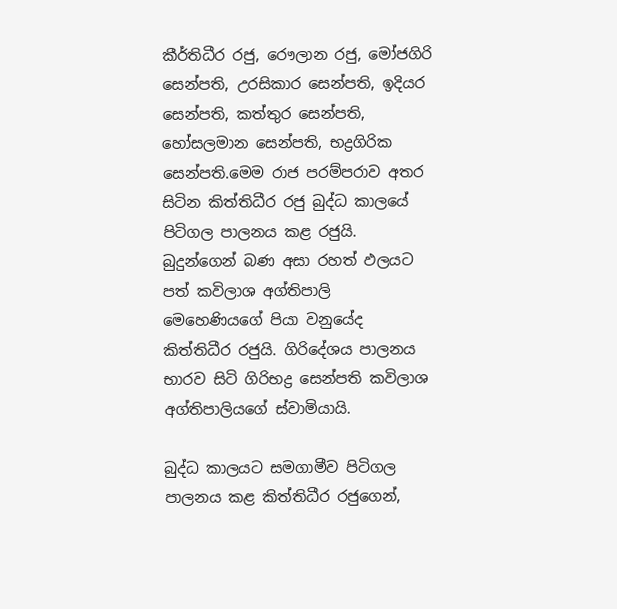කීර්තිධීර රජු, රෞලාන රජු, මෝජගිරි සෙන්පති, උරසිකාර සෙන්පති, ඉදියර සෙන්පති, කත්තුර සෙන්පති, හෝසලමාන සෙන්පති, භද්‍රගිරික සෙන්පති.මෙම රාජ පරම්පරාව අතර සිටින කිත්තිධීර රජු බුද්ධ කාලයේ පිටිගල පාලනය කළ රජුයි. බුදුන්ගෙන් බණ අසා රහත් ඵලයට පත් කවිලාශ අග්තිපාලි මෙහෙණියගේ පියා වනුයේද කිත්තිධීර රජුයි. ගිරිදේශය පාලනය භාරව සිටි ගිරිභද්‍ර සෙන්පති කවිලාශ අග්තිපාලියගේ ස්වාමියායි.

බුද්ධ කාලයට සමගාමීව පිටිගල පාලනය කළ කිත්තිධීර රජුගෙන්,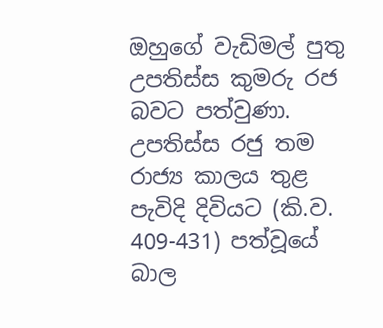ඔහුගේ වැඩිමල් පුතු උපතිස්ස කුමරු රජ බවට පත්වුණා. උපතිස්ස රජු තම රාජ්‍ය කාලය තුළ පැවිදි දිවියට (කි.ව. 409-431) පත්වූයේ බාල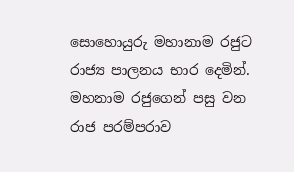සොහොයුරු මහානාම රජුට රාජ්‍ය පාලනය භාර දෙමින්. මහනාම රජුගෙන් පසු වන රාජ පරම්පරාව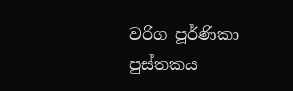වරිග පූර්ණිකා පුස්තකය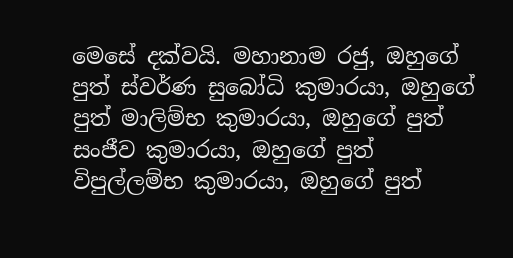මෙසේ දක්වයි. මහානාම රජු, ඔහුගේ පුත් ස්වර්ණ සුබෝධි කුමාරයා, ඔහුගේ පුත් මාලිම්භ කුමාරයා, ඔහුගේ පුත් සංජීව කුමාරයා, ඔහුගේ පුත් විපුල්ලම්භ කුමාරයා, ඔහුගේ පුත්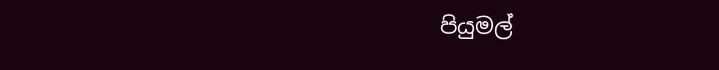පියුමල්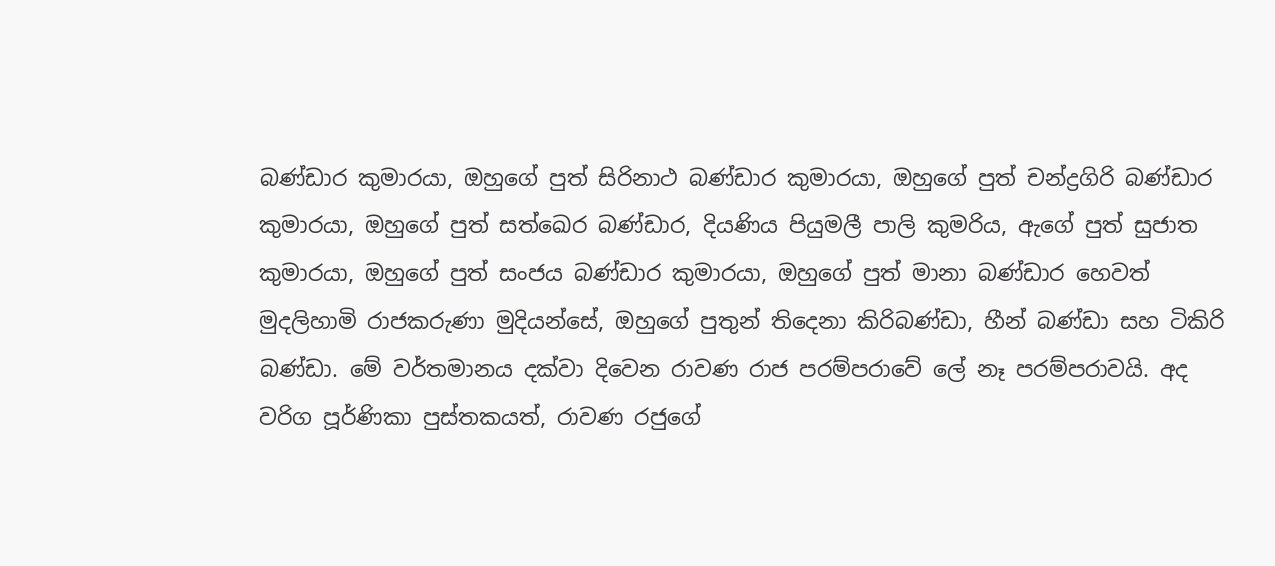බණ්ඩාර කුමාරයා, ඔහුගේ පුත් සිරිනාථ බණ්ඩාර කුමාරයා, ඔහුගේ පුත් චන්ද්‍රගිරි බණ්ඩාර කුමාරයා, ඔහුගේ පුත් සත්ඛෙර බණ්ඩාර, දියණිය පියුමලී පාලි කුමරිය, ඇගේ පුත් සුජාත කුමාරයා, ඔහුගේ පුත් සංජය බණ්ඩාර කුමාරයා, ඔහුගේ පුත් මානා බණ්ඩාර හෙවත් මුදලිහාමි රාජකරුණා මුදියන්සේ, ඔහුගේ පුතුන් තිදෙනා කිරිබණ්ඩා, හීන් බණ්ඩා සහ ටිකිරි බණ්ඩා. මේ වර්තමානය දක්වා දිවෙන රාවණ රාජ පරම්පරාවේ ලේ නෑ පරම්පරාවයි. අද වරිග පූර්ණිකා පුස්තකයත්, රාවණ රජුගේ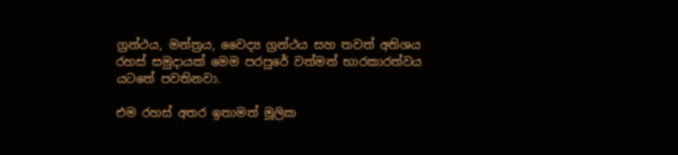ග්‍රන්ථය, මන්ත්‍රය, වෛද්‍ය ග්‍රන්ථය සහ තවත් අතිශය රහස් සමුදායක් මෙම පරපුරේ වත්මන් භාරකාරත්වය යටතේ පවතිනවා.

එම රහස් අතර ඉතාමත් මූලික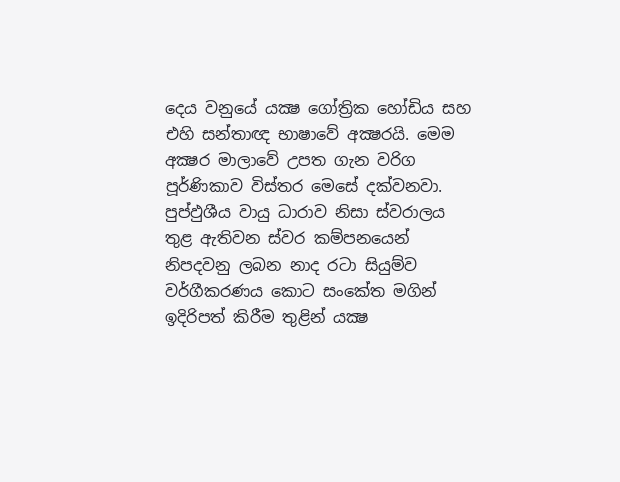දෙය වනුයේ යක්‍ෂ ගෝත්‍රික හෝඩිය සහ එහි සන්තාඥ භාෂාවේ අක්‍ෂරයි. මෙම අක්‍ෂර මාලාවේ උපත ගැන වරිග පූර්ණිකාව විස්තර මෙසේ දක්වනවා. පුප්ඵුශීය වායු ධාරාව නිසා ස්වරාලය තුළ ඇතිවන ස්වර කම්පනයෙන් නිපදවනු ලබන නාද රටා සියුම්ව වර්ගීකරණය කොට සංකේත මගින් ඉදිරිපත් කිරීම තුළින් යක්‍ෂ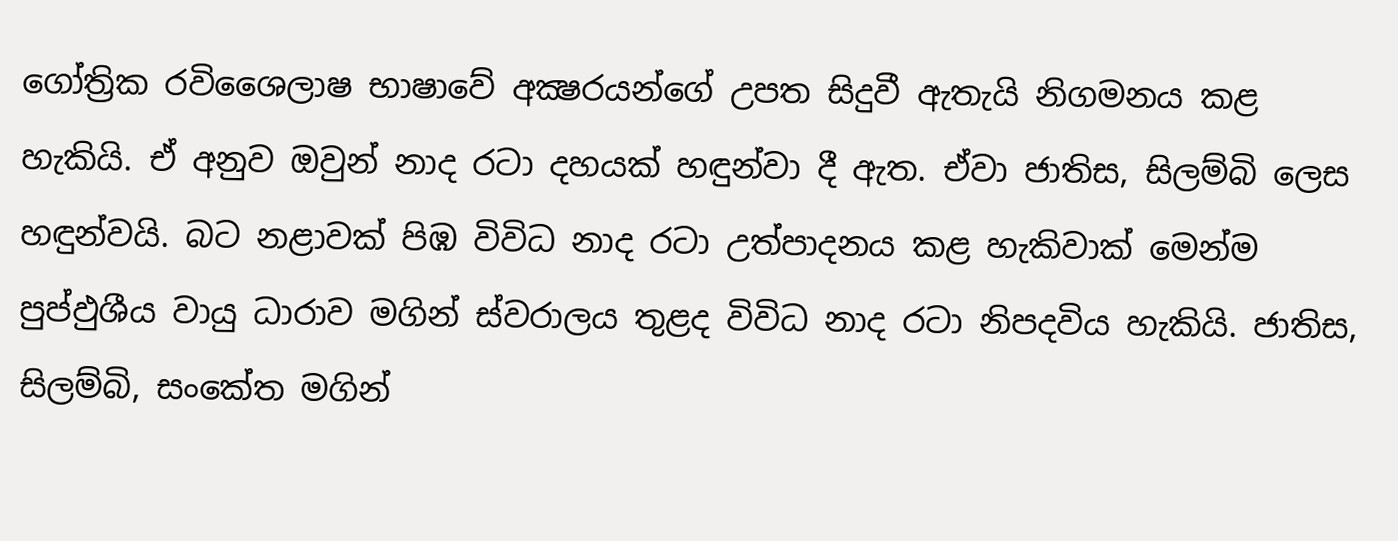ගෝත්‍රික රවිශෛලාෂ භාෂාවේ අක්‍ෂරයන්ගේ උපත සිදුවී ඇතැයි නිගමනය කළ හැකියි. ඒ අනුව ඔවුන් නාද රටා දහයක් හඳුන්වා දී ඇත. ඒවා ජාතිස, සිලම්බි ලෙස හඳුන්වයි. බට නළාවක් පිඹ විවිධ නාද රටා උත්පාදනය කළ හැකිවාක් මෙන්ම පුප්ඵුශීය වායු ධාරාව මගින් ස්වරාලය තුළද විවිධ නාද රටා නිපදවිය හැකියි. ජාතිස, සිලම්බි, සංකේත මගින්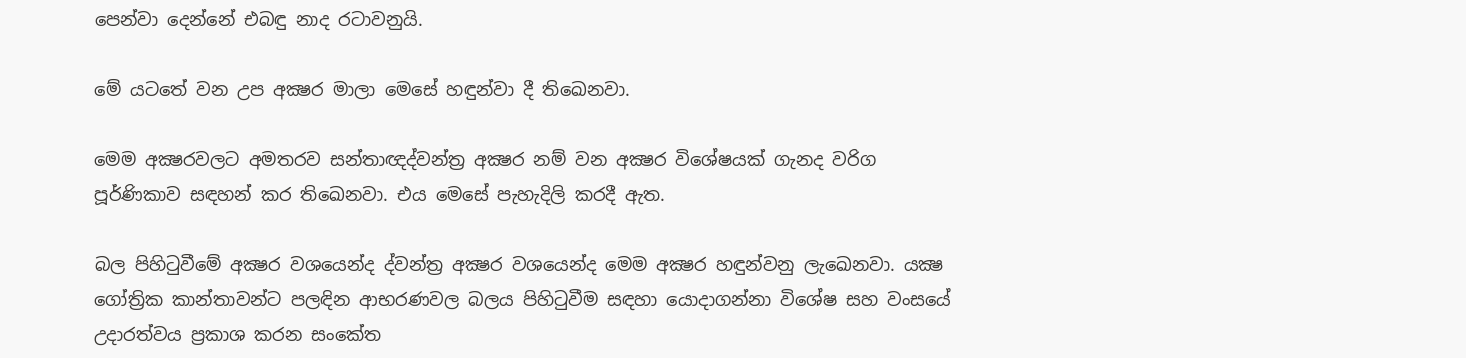පෙන්වා දෙන්නේ එබඳු නාද රටාවනුයි.

මේ යටතේ වන උප අක්‍ෂර මාලා මෙසේ හඳුන්වා දී තිඛෙනවා.

මෙම අක්‍ෂරවලට අමතරව සන්තාඥද්වන්ත්‍ර අක්‍ෂර නම් වන අක්‍ෂර විශේෂයක් ගැනද වරිග පූර්ණිකාව සඳහන් කර තිඛෙනවා. එය මෙසේ පැහැදිලි කරදී ඇත.

බල පිහිටුවීමේ අක්‍ෂර වශයෙන්ද ද්වන්ත්‍ර අක්‍ෂර වශයෙන්ද මෙම අක්‍ෂර හඳුන්වනු ලැඛෙනවා. යක්‍ෂ ගෝත්‍රික කාන්තාවන්ට පලඳින ආභරණවල බලය පිහිටුවීම සඳහා යොදාගන්නා විශේෂ සහ වංසයේ උදාරත්වය ප්‍රකාශ කරන සංකේත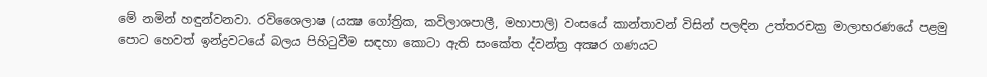මේ නමින් හඳුන්වනවා. රවිශෛලාෂ (යක්‍ෂ ගෝත්‍රික, කවිලාශපාලී, මහාපාලි) වංසයේ කාන්තාවන් විසින් පලඳින උත්තරචක්‍ර මාලාභරණයේ පළමු පොට හෙවත් ඉන්ද්‍රවටයේ බලය පිහිටුවීම සඳහා කොටා ඇති සංකේත ද්වන්ත්‍ර අක්‍ෂර ගණයට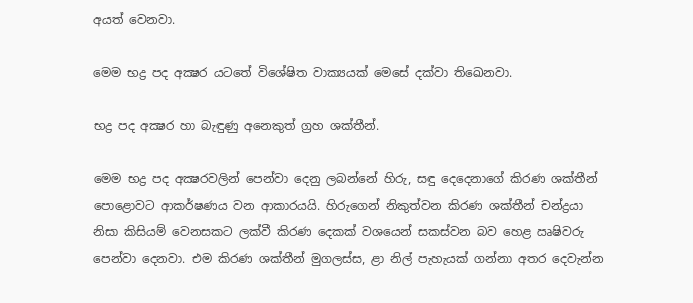අයත් වෙනවා.

මෙම භද්‍ර පද අක්‍ෂර යටතේ විශේෂිත වාක්‍යයක් මෙසේ දක්වා තිඛෙනවා.

භද්‍ර පද අක්‍ෂර හා බැඳුණු අනෙකුත් ග්‍රහ ශක්තීන්.

මෙම භද්‍ර පද අක්‍ෂරවලින් පෙන්වා දෙනු ලබන්නේ හිරු, සඳු දෙදෙනාගේ කිරණ ශක්තීන් පොළොවට ආකර්ෂණය වන ආකාරයයි. හිරුගෙන් නිකුත්වන කිරණ ශක්තීන් චන්ද්‍රයා නිසා කිසියම් වෙනසකට ලක්වී කිරණ දෙකක් වශයෙන් සකස්වන බව හෙළ ඍෂිවරු පෙන්වා දෙනවා. එම කිරණ ශක්තීන් මුගලස්ස, ළා නිල් පැහැයක් ගන්නා අතර දෙවැන්න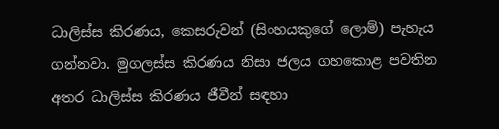ධාලිස්ස කිරණය, කෙසරුවන් (සිංහයකුගේ ලොම්) පැහැය ගන්නවා. මුගලස්ස කිරණය නිසා ජලය ගහකොළ පවතින අතර ධාලිස්ස කිරණය ජීවීන් සඳහා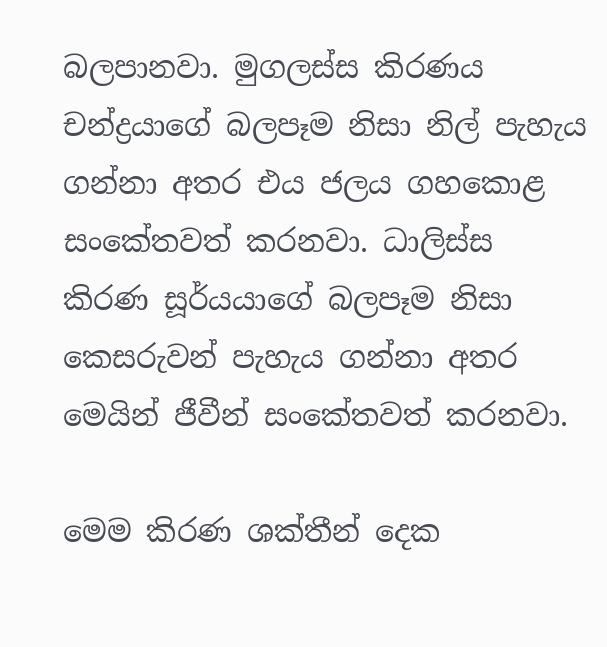බලපානවා. මුගලස්ස කිරණය චන්ද්‍රයාගේ බලපෑම නිසා නිල් පැහැය ගන්නා අතර එය ජලය ගහකොළ සංකේතවත් කරනවා. ධාලිස්ස කිරණ සූර්යයාගේ බලපෑම නිසා කෙසරුවන් පැහැය ගන්නා අතර මෙයින් ජීවීන් සංකේතවත් කරනවා.

මෙම කිරණ ශක්තීන් දෙක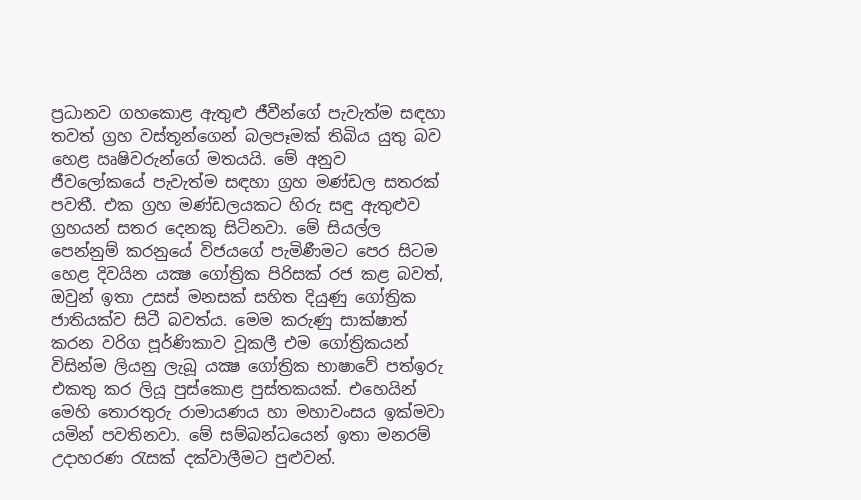ප්‍රධානව ගහකොළ ඇතුළු ජීවීන්ගේ පැවැත්ම සඳහා තවත් ග්‍රහ වස්තූන්ගෙන් බලපෑමක් තිබිය යුතු බව හෙළ ඍෂිවරුන්ගේ මතයයි. මේ අනුව ජීවලෝකයේ පැවැත්ම සඳහා ග්‍රහ මණ්ඩල සතරක් පවතී. එක ග්‍රහ මණ්ඩලයකට හිරු සඳු ඇතුළුව ග්‍රහයන් සතර දෙනකු සිටිනවා. මේ සියල්ල පෙන්නුම් කරනුයේ විජයගේ පැමිණීමට පෙර සිටම හෙළ දිවයින යක්‍ෂ ගෝත්‍රික පිරිසක් රජ කළ බවත්, ඔවුන් ඉතා උසස් මනසක් සහිත දියුණු ගෝත්‍රික ජාතියක්ව සිටී බවත්ය. මෙම කරුණු සාක්ෂාත් කරන වරිග පූර්ණිකාව වූකලී එම ගෝත්‍රිකයන් විසින්ම ලියනු ලැබූ යක්‍ෂ ගෝත්‍රික භාෂාවේ පත්ඉරු එකතු කර ලියූ පුස්කොළ පුස්තකයක්. එහෙයින් මෙහි තොරතුරු රාමායණය හා මහාවංසය ඉක්මවා යමින් පවතිනවා. මේ සම්බන්ධයෙන් ඉතා මනරම් උදාහරණ රැසක් දක්වාලීමට පුළුවන්.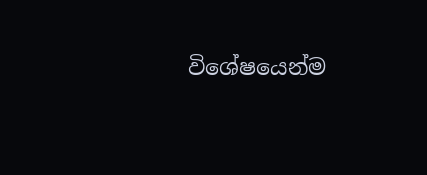විශේෂයෙන්ම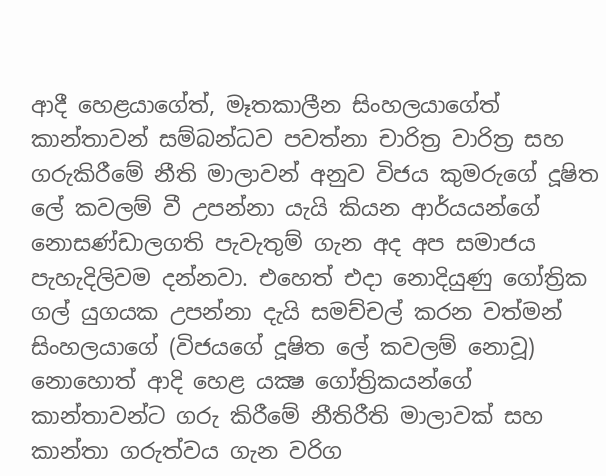ආදී හෙළයාගේත්, මෑතකාලීන සිංහලයාගේත් කාන්තාවන් සම්බන්ධව පවත්නා චාරිත්‍ර වාරිත්‍ර සහ ගරුකිරීමේ නීති මාලාවන් අනුව විජය කුමරුගේ දූෂිත ලේ කවලම් වී උපන්නා යැයි කියන ආර්යයන්ගේ නොසණ්ඩාලගති පැවැතුම් ගැන අද අප සමාජය පැහැදිලිවම දන්නවා. එහෙත් එදා නොදියුණු ගෝත්‍රික ගල් යුගයක උපන්නා දැයි සමච්චල් කරන වත්මන් සිංහලයාගේ (විජයගේ දූෂිත ලේ කවලම් නොවූ) නොහොත් ආදි හෙළ යක්‍ෂ ගෝත්‍රිකයන්ගේ කාන්තාවන්ට ගරු කිරීමේ නීතිරීති මාලාවක් සහ කාන්තා ගරුත්වය ගැන වරිග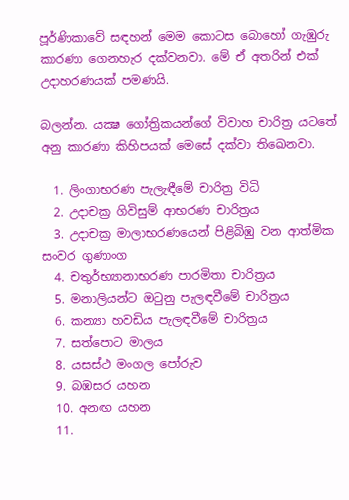පූර්ණිකාවේ සඳහන් මෙම කොටස බොහෝ ගැඹුරු කාරණා ගෙනහැර දක්වනවා. මේ ඒ අතරින් එක් උදාහරණයක් පමණයි.

බලන්න. යක්‍ෂ ගෝත්‍රිකයන්ගේ විවාහ චාරිත්‍ර යටතේ අනු කාරණා කිහිපයක් මෙසේ දක්වා තිඛෙනවා.

  1. ලිංගාභරණ පැලැඳීමේ චාරිත්‍ර විධි
  2. උදාචක්‍ර ගිවිසුම් ආභරණ චාරිත්‍රය
  3. උදාචක්‍ර මාලාභරණයෙන් පිළිබිඹු වන ආත්මික සංවර ගුණාංග
  4. චතුර්භ්‍යානාභරණ පාරමිතා චාරිත්‍රය
  5. මනාලියන්ට ඔටුනු පැලඳවීමේ චාරිත්‍රය
  6. කන්‍යා හවඩිය පැලඳවීමේ චාරිත්‍රය
  7. සත්පොට මාලය
  8. යසස්ථ මංගල පෝරුව
  9. බඹසර යහන
  10. අනඟ යහන
  11.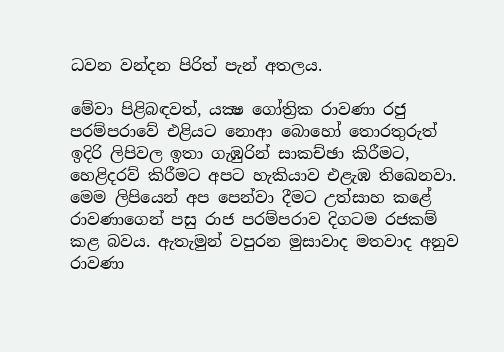ධවන වන්දන පිරිත් පැන් අතලය.

මේවා පිළිබඳවත්, යක්‍ෂ ගෝත්‍රික රාවණා රජු පරම්පරාවේ එළියට නොආ බොහෝ තොරතුරුත් ඉදිරි ලිපිවල ඉතා ගැඹුරින් සාකච්ඡා කිරීමට, හෙළිදරව් කිරීමට අපට හැකියාව එළැඹ තිඛෙනවා. මෙම ලිපියෙන් අප පෙන්වා දීමට උත්සාහ කළේ රාවණාගෙන් පසු රාජ පරම්පරාව දිගටම රජකම් කළ බවය. ඇතැමුන් වපුරන මුසාවාද මතවාද අනුව රාවණා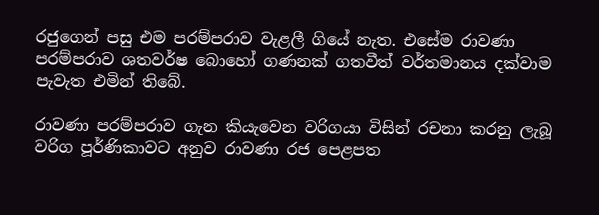රජුගෙන් පසු එම පරම්පරාව වැළලී ගියේ නැත. එසේම රාවණා පරම්පරාව ශතවර්ෂ බොහෝ ගණනක් ගතවීත් වර්තමානය දක්වාම පැවැත එමින් තිබේ.

රාවණා පරම්පරාව ගැන කියැවෙන වරිගයා විසින් රචනා කරනු ලැබූ වරිග පූර්ණිකාවට අනුව රාවණා රජ පෙළපත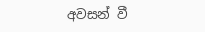අවසන් වී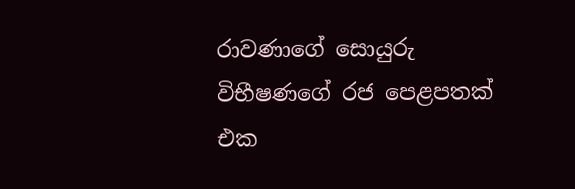රාවණාගේ සොයුරු විභීෂණගේ රජ පෙළපතක් එක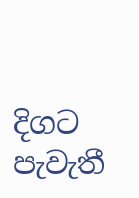දිගට පැවැතී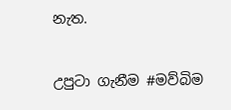නැත.

උපුටා ගැනීම #මව්බිම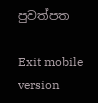පුවත්පත

Exit mobile version